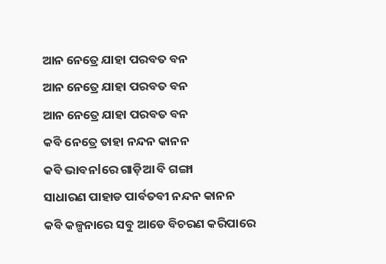ଆନ ନେତ୍ରେ ଯାହା ପରବତ ବନ
ଆନ ନେତ୍ରେ ଯାହା ପରବତ ବନ
ଆନ ନେତ୍ରେ ଯାହା ପରବତ ବନ
କବି ନେତ୍ରେ ତାହା ନନ୍ଦନ କାନନ
କବି ଭାବନlରେ ଗାଡ଼ିଆ ବି ଗଙ୍ଗା
ସାଧାରଣ ପାହାଡ ପାର୍ବତବୀ ନନ୍ଦନ କାନନ
କବି କଳ୍ପନାରେ ସବୁ ଆଡେ ବିଚରଣ କରିପାରେ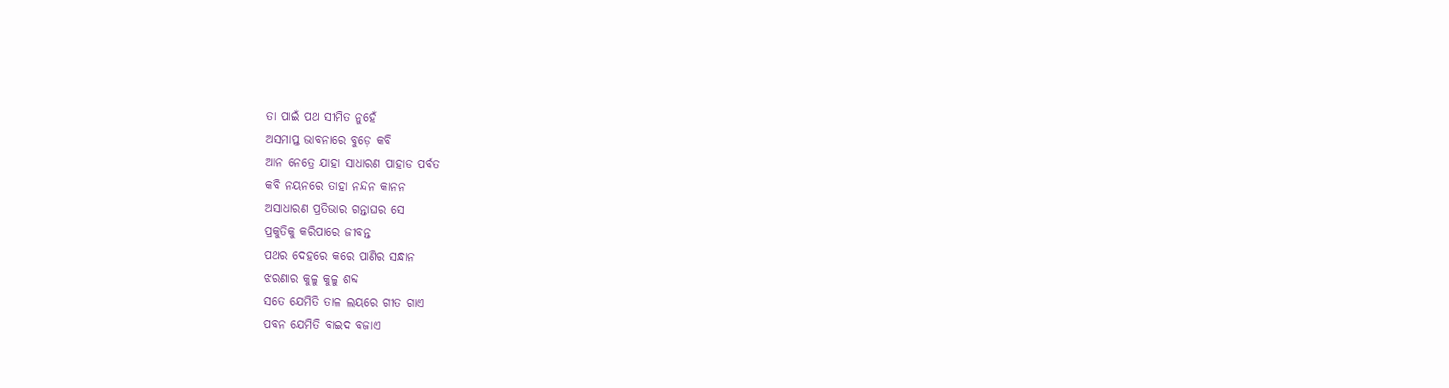ତା ପାଇଁ ପଥ ସୀମିତ ନୁହେଁ
ଅସମାପ୍ତ ଭାବନାରେ ବୁଡ଼େ କବି
ଆନ ନେତ୍ରେ ଯାହା ସାଧାରଣ ପାହାଡ ପର୍ବତ
କବି ନୟନରେ ତାହା ନନ୍ଦନ କାନନ
ଅସାଧାରଣ ପ୍ରତିଭାର ଗନ୍ତାଘର ସେ
ପ୍ରକୁତିକୁ କରିପାରେ ଜୀବନ୍ତ
ପଥର ଦେହରେ କରେ ପାଣିର ସନ୍ଧାନ
ଝରଣାର କୁଳୁ କୁଳୁ ଶବ୍ଦ
ସତେ ଯେମିତି ତାଳ ଲୟରେ ଗୀତ ଗାଏ
ପବନ ଯେମିତି ବାଇଦ ବଜାଏ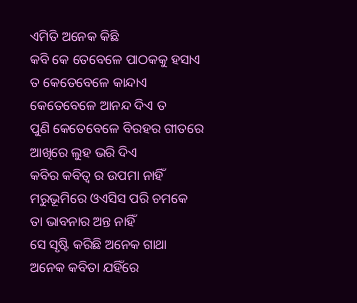ଏମିତି ଅନେକ କିଛି
କବି କେ ତେବେଳେ ପାଠକକୁ ହସାଏ
ତ କେତେବେଳେ କାନ୍ଦାଏ
କେତେବେଳେ ଆନନ୍ଦ ଦିଏ ତ
ପୁଣି କେତେବେଳେ ବିରହର ଗୀତରେ
ଆଖିରେ ଲୁହ ଭରି ଦିଏ
କବିର କବିତ୍ୱ ର ଉପମା ନାହିଁ
ମରୁଭୂମିରେ ଓଏସିସ ପରି ଚମକେ
ତା ଭାବନାର ଅନ୍ତ ନାହିଁ
ସେ ସୃଷ୍ଟି କରିଛି ଅନେକ ଗାଥା
ଅନେକ କବିତା ଯହିଁରେ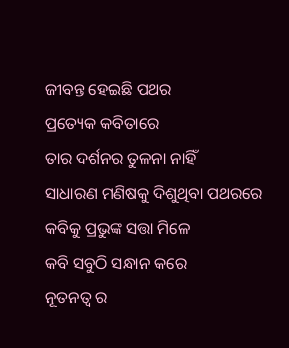ଜୀବନ୍ତ ହେଇଛି ପଥର
ପ୍ରତ୍ୟେକ କବିତାରେ
ତାର ଦର୍ଶନର ତୁଳନା ନାହିଁ
ସାଧାରଣ ମଣିଷକୁ ଦିଶୁଥିବା ପଥରରେ
କବିକୁ ପ୍ରଭୁଙ୍କ ସତ୍ତା ମିଳେ
କବି ସବୁଠି ସନ୍ଧାନ କରେ
ନୂତନତ୍ୱ ର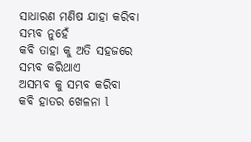ସାଧାରଣ ମଣିଷ ଯାହା କରିବା ସମ୍ଭବ ନୁହେଁ
କବି ତାହା କୁ ଅତି ସହଜରେ
ସମ୍ଭବ କରିଥାଏ
ଅସମ୍ଭବ କୁ ସମ୍ଭବ କରିବା
କବି ହାତର ଖେଳନା l